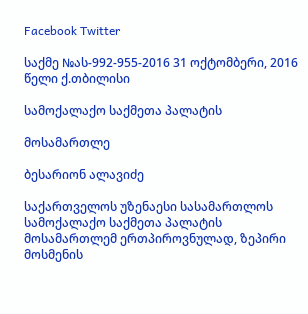Facebook Twitter

საქმე №ას-992-955-2016 31 ოქტომბერი, 2016 წელი ქ.თბილისი

სამოქალაქო საქმეთა პალატის

მოსამართლე

ბესარიონ ალავიძე

საქართველოს უზენაესი სასამართლოს სამოქალაქო საქმეთა პალატის მოსამართლემ ერთპიროვნულად, ზეპირი მოსმენის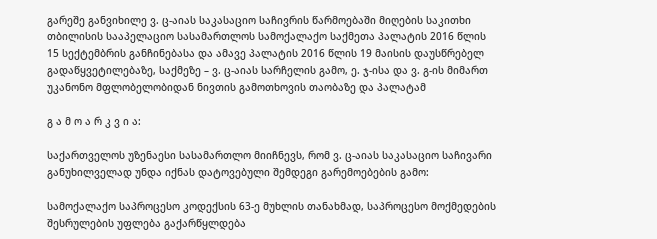გარეშე განვიხილე ვ. ც-აიას საკასაციო საჩივრის წარმოებაში მიღების საკითხი თბილისის სააპელაციო სასამართლოს სამოქალაქო საქმეთა პალატის 2016 წლის 15 სექტემბრის განჩინებასა და ამავე პალატის 2016 წლის 19 მაისის დაუსწრებელ გადაწყვეტილებაზე, საქმეზე – ვ. ც-აიას სარჩელის გამო, ე. ჯ-ისა და ვ. გ-ის მიმართ უკანონო მფლობელობიდან ნივთის გამოთხოვის თაობაზე და პალატამ

გ ა მ ო ა რ კ ვ ი ა:

საქართველოს უზენაესი სასამართლო მიიჩნევს, რომ ვ. ც-აიას საკასაციო საჩივარი განუხილველად უნდა იქნას დატოვებული შემდეგი გარემოებების გამო:

სამოქალაქო საპროცესო კოდექსის 63-ე მუხლის თანახმად, საპროცესო მოქმედების შესრულების უფლება გაქარწყლდება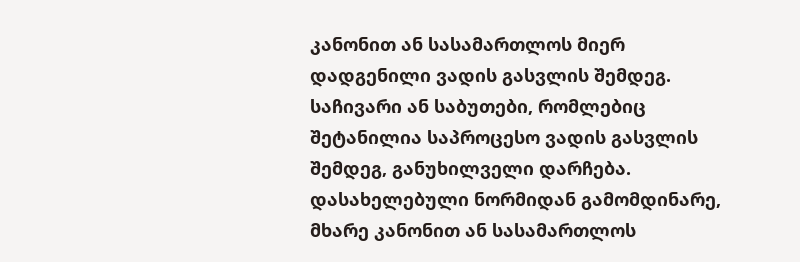კანონით ან სასამართლოს მიერ დადგენილი ვადის გასვლის შემდეგ. საჩივარი ან საბუთები, რომლებიც შეტანილია საპროცესო ვადის გასვლის შემდეგ, განუხილველი დარჩება. დასახელებული ნორმიდან გამომდინარე, მხარე კანონით ან სასამართლოს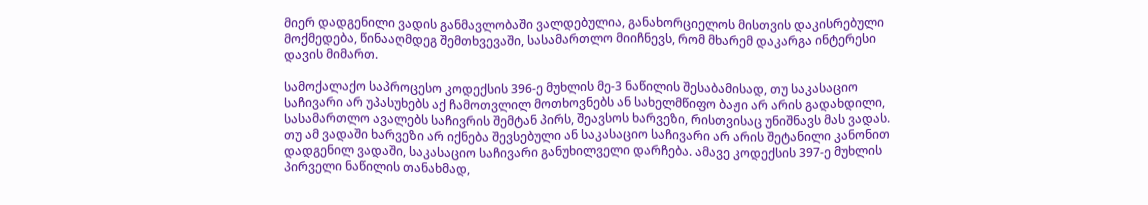მიერ დადგენილი ვადის განმავლობაში ვალდებულია, განახორციელოს მისთვის დაკისრებული მოქმედება, წინააღმდეგ შემთხვევაში, სასამართლო მიიჩნევს, რომ მხარემ დაკარგა ინტერესი დავის მიმართ.

სამოქალაქო საპროცესო კოდექსის 396-ე მუხლის მე-3 ნაწილის შესაბამისად, თუ საკასაციო საჩივარი არ უპასუხებს აქ ჩამოთვლილ მოთხოვნებს ან სახელმწიფო ბაჟი არ არის გადახდილი, სასამართლო ავალებს საჩივრის შემტან პირს, შეავსოს ხარვეზი, რისთვისაც უნიშნავს მას ვადას. თუ ამ ვადაში ხარვეზი არ იქნება შევსებული ან საკასაციო საჩივარი არ არის შეტანილი კანონით დადგენილ ვადაში, საკასაციო საჩივარი განუხილველი დარჩება. ამავე კოდექსის 397-ე მუხლის პირველი ნაწილის თანახმად,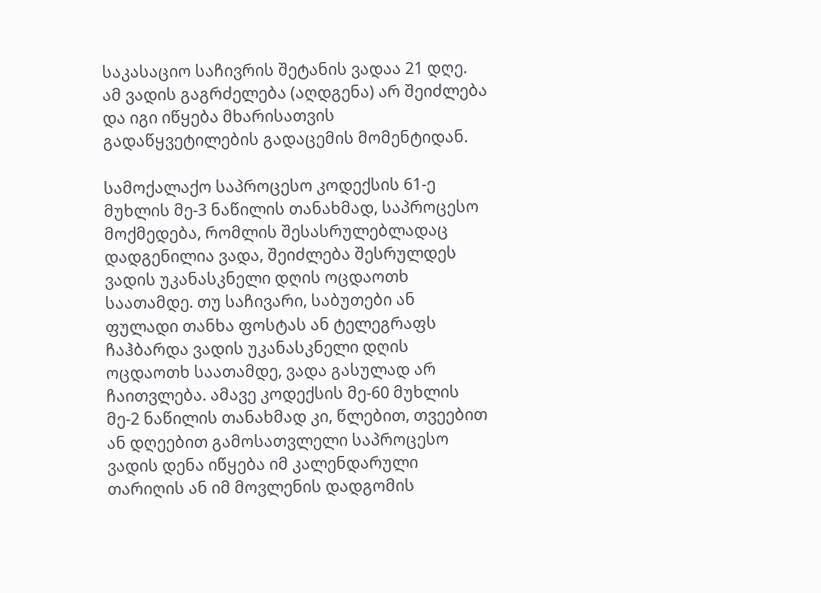საკასაციო საჩივრის შეტანის ვადაა 21 დღე. ამ ვადის გაგრძელება (აღდგენა) არ შეიძლება და იგი იწყება მხარისათვის გადაწყვეტილების გადაცემის მომენტიდან.

სამოქალაქო საპროცესო კოდექსის 61-ე მუხლის მე-3 ნაწილის თანახმად, საპროცესო მოქმედება, რომლის შესასრულებლადაც დადგენილია ვადა, შეიძლება შესრულდეს ვადის უკანასკნელი დღის ოცდაოთხ საათამდე. თუ საჩივარი, საბუთები ან ფულადი თანხა ფოსტას ან ტელეგრაფს ჩაჰბარდა ვადის უკანასკნელი დღის ოცდაოთხ საათამდე, ვადა გასულად არ ჩაითვლება. ამავე კოდექსის მე-60 მუხლის მე-2 ნაწილის თანახმად კი, წლებით, თვეებით ან დღეებით გამოსათვლელი საპროცესო ვადის დენა იწყება იმ კალენდარული თარიღის ან იმ მოვლენის დადგომის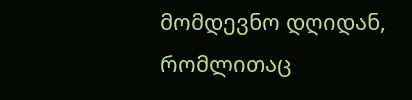მომდევნო დღიდან, რომლითაც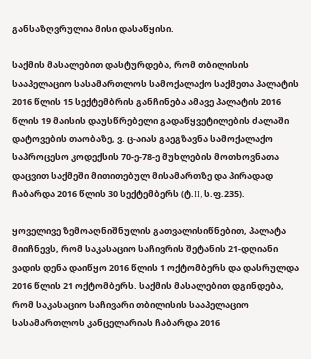განსაზღვრულია მისი დასაწყისი.

საქმის მასალებით დასტურდება, რომ თბილისის სააპელაციო სასამართლოს სამოქალაქო საქმეთა პალატის 2016 წლის 15 სექტემბრის განჩინება ამავე პალატის 2016 წლის 19 მაისის დაუსწრებელი გადაწყვეტილების ძალაში დატოვების თაობაზე, ვ. ც-აიას გაეგზავნა სამოქალაქო საპროცესო კოდექსის 70-ე-78-ე მუხლების მოთხოვნათა დაცვით საქმეში მითითებულ მისამართზე და პირადად ჩაბარდა 2016 წლის 30 სექტემბერს (ტ.II, ს.ფ.235).

ყოველივე ზემოაღნიშნულის გათვალისიწნებით, პალატა მიიჩნევს, რომ საკასაციო საჩივრის შეტანის 21-დღიანი ვადის დენა დაიწყო 2016 წლის 1 ოქტომბერს და დასრულდა 2016 წლის 21 ოქტომბერს. საქმის მასალებით დგინდება, რომ საკასაციო საჩივარი თბილისის სააპელაციო სასამართლოს კანცელარიას ჩაბარდა 2016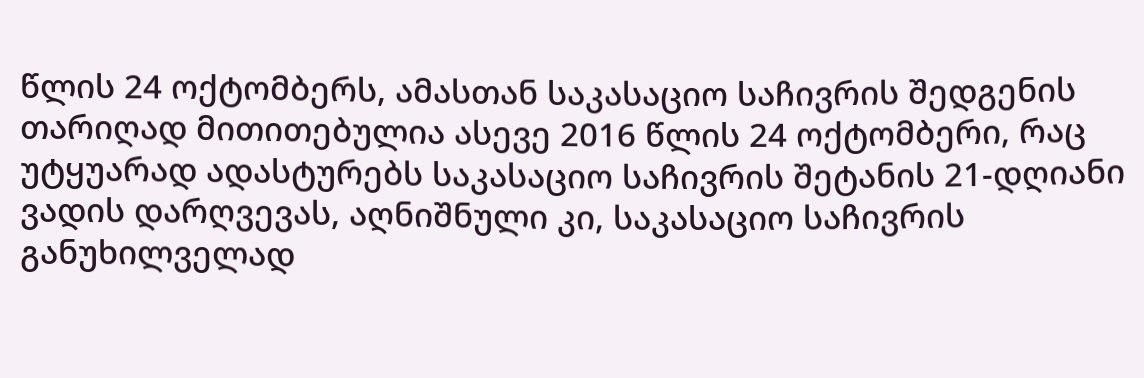წლის 24 ოქტომბერს, ამასთან საკასაციო საჩივრის შედგენის თარიღად მითითებულია ასევე 2016 წლის 24 ოქტომბერი, რაც უტყუარად ადასტურებს საკასაციო საჩივრის შეტანის 21-დღიანი ვადის დარღვევას, აღნიშნული კი, საკასაციო საჩივრის განუხილველად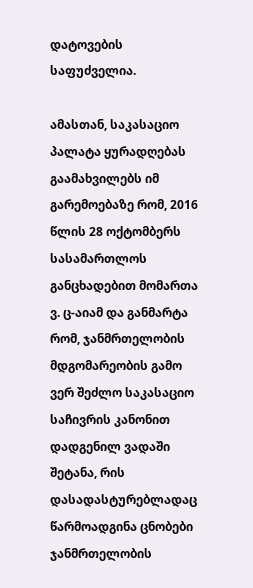დატოვების საფუძველია.

ამასთან, საკასაციო პალატა ყურადღებას გაამახვილებს იმ გარემოებაზე რომ, 2016 წლის 28 ოქტომბერს სასამართლოს განცხადებით მომართა ვ. ც-აიამ და განმარტა რომ, ჯანმრთელობის მდგომარეობის გამო ვერ შეძლო საკასაციო საჩივრის კანონით დადგენილ ვადაში შეტანა, რის დასადასტურებლადაც წარმოადგინა ცნობები ჯანმრთელობის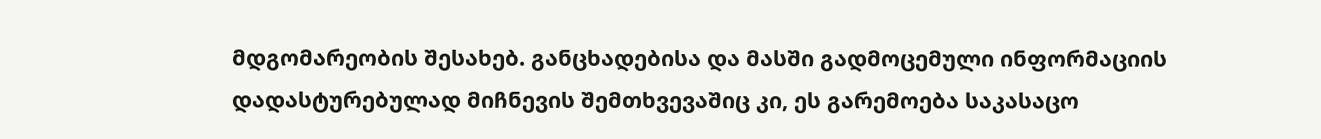მდგომარეობის შესახებ. განცხადებისა და მასში გადმოცემული ინფორმაციის დადასტურებულად მიჩნევის შემთხვევაშიც კი, ეს გარემოება საკასაცო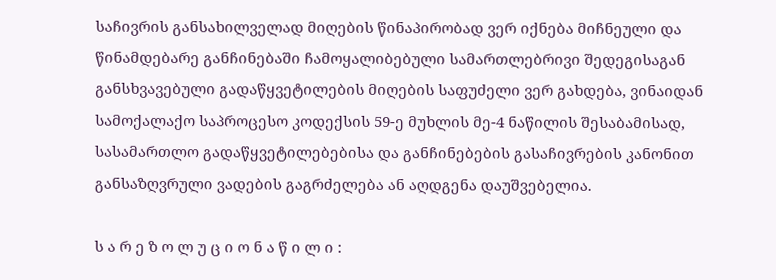საჩივრის განსახილველად მიღების წინაპირობად ვერ იქნება მიჩნეული და წინამდებარე განჩინებაში ჩამოყალიბებული სამართლებრივი შედეგისაგან განსხვავებული გადაწყვეტილების მიღების საფუძელი ვერ გახდება, ვინაიდან სამოქალაქო საპროცესო კოდექსის 59-ე მუხლის მე-4 ნაწილის შესაბამისად, სასამართლო გადაწყვეტილებებისა და განჩინებების გასაჩივრების კანონით განსაზღვრული ვადების გაგრძელება ან აღდგენა დაუშვებელია.

ს ა რ ე ზ ო ლ უ ც ი ო ნ ა წ ი ლ ი :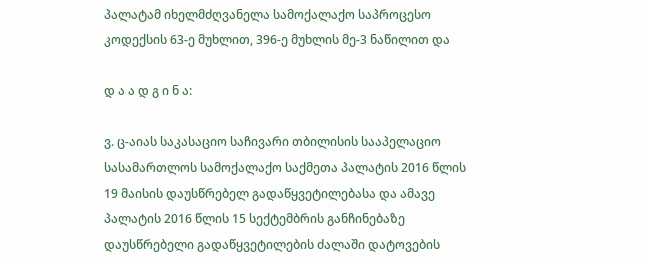პალატამ იხელმძღვანელა სამოქალაქო საპროცესო კოდექსის 63-ე მუხლით, 396-ე მუხლის მე-3 ნაწილით და

დ ა ა დ გ ი ნ ა:

ვ. ც-აიას საკასაციო საჩივარი თბილისის სააპელაციო სასამართლოს სამოქალაქო საქმეთა პალატის 2016 წლის 19 მაისის დაუსწრებელ გადაწყვეტილებასა და ამავე პალატის 2016 წლის 15 სექტემბრის განჩინებაზე დაუსწრებელი გადაწყვეტილების ძალაში დატოვების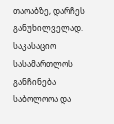თაოაბზე, დარჩეს განუხილველად. საკასაციო სასამართლოს განჩინება საბოლოოა და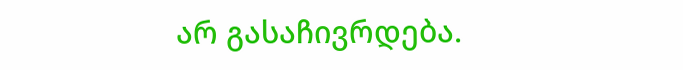არ გასაჩივრდება.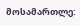მოსამართლე: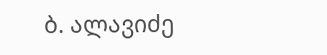ბ. ალავიძე